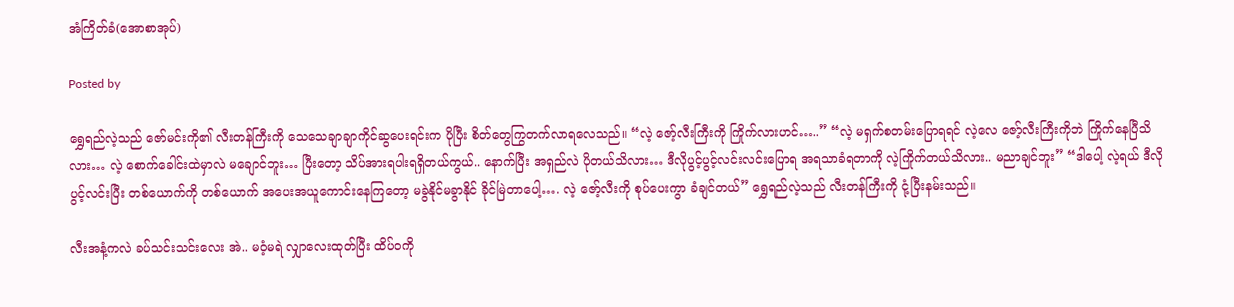အံကြိတ်ခံ(အောစာအုပ်)

Posted by

ရွှေရည်လဲ့သည် ဇော်မင်းကို၏ လီးတန်ကြီးကို သေသေချာချာကိုင်ဆွပေးရင်းက ပိုပြီး စိတ်တွေကြွတက်လာရလေသည်။ “လဲ့ ဇော့်လီးကြီးကို ကြိုက်လားဟင်…..” “လဲ့ မရှက်စတမ်းပြောရရင် လဲ့လေ ဇော့်လီးကြီးကိုဘဲ ကြိုက်နေပြီသိလား… လဲ့ စောက်ခေါင်းထဲမှာလဲ မချောင်ဘူး… ပြီးတော့ သိပ်အားရပါးရရှိတယ်ကွယ်.. နောက်ပြီး အရှည်လဲ ပိုတယ်သိလား… ဒီလိုပွင့်ပွင့်လင်းလင်းပြောရ အရသာခံရတာကို လဲ့ကြိုက်တယ်သိလား.. မညာချင်ဘူး” “ဒါပေါ့ လဲ့ရယ် ဒီလို ပွင့်လင်းပြီး တစ်ယောက်ကို တစ်ယောက် အပေးအယူကောင်းနေကြတော့ မခွဲနိုင်မခွာနိုင် ခိုင်မြဲတာပေါ့…. လဲ့ ဇော့်လီးကို စုပ်ပေးကွာ ခံချင်တယ်” ရွှေရည်လဲ့သည် လီးတန်ကြီးကို ငုံ့ပြီးနမ်းသည်။

လီးအနံ့ကလဲ ခပ်သင်းသင်းလေး အဲ.. မဝံ့မရဲ လျှာလေးထုတ်ပြီး ထိပ်ဝကို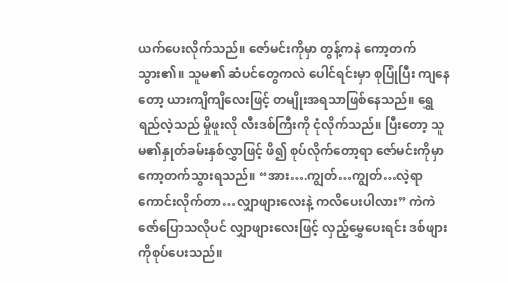ယက်ပေးလိုက်သည်။ ဇော်မင်းကိုမှာ တွန့်ကနဲ ကော့တက်သွား၏။ သူမ၏ ဆံပင်တွေကလဲ ပေါင်ရင်းမှာ စုပြုံပြီး ကျနေတော့ ယားကျိကျိလေးဖြင့် တမျိုးအရသာဖြစ်နေသည်။ ရွှေရည်လဲ့သည် မှိုဖူးလို လီးဒစ်ကြီးကို ငုံလိုက်သည်။ ပြီးတော့ သူမ၏နှုတ်ခမ်းနှစ်လွှာဖြင့် ဖိ၍ စုပ်လိုက်တော့ရာ ဇော်မင်းကိုမှာ ကော့တက်သွားရသည်။ “အား….ကျွတ်…ကျွတ်…လဲ့ရာ ကောင်းလိုက်တာ…လျှာဖျားလေးနဲ့ ကလိပေးပါလား” ကဲကဲ ဇော်ပြောသလိုပင် လျှာဖျားလေးဖြင့် လှည့်မွှေပေးရင်း ဒစ်ဖျားကိုစုပ်ပေးသည်။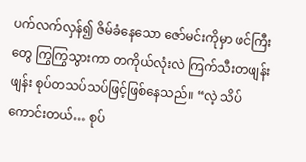ပက်လက်လှန်၍ ဇိမ်ခံနေသော ဇော်မင်းကိုမှာ ဖင်ကြီးတွေ ကြွကြွသွားကာ တကိုယ်လုံးလဲ ကြက်သီးတဖျန်းဖျန်း စုပ်တသပ်သပ်ဖြင့်ဖြစ်နေသည်။ “လဲ့ သိပ်ကောင်းတယ်… စုပ်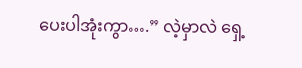ပေးပါအုံးကွာ….” လဲ့မှာလဲ ရှေ့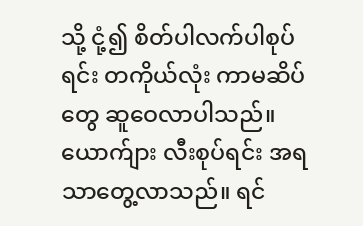သို့ ငုံ့၍ စိတ်ပါလက်ပါစုပ်ရင်း တကိုယ်လုံး ကာမဆိပ်တွေ ဆူဝေလာပါသည်။ ယောက်ျား လီးစုပ်ရင်း အရသာတွေ့လာသည်။ ရင်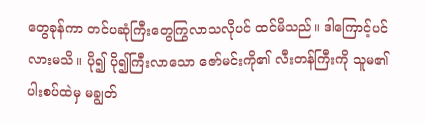တွေခုန်ကာ တင်ပဆုံကြီးတွေကြွလာသလိုပင် ထင်မိသည်။ ဒါကြောင့်ပင်လားမသိ။ ပို၍ ပို၍ကြီးလာသော ဇော်မင်းကို၏ လီးတန်ကြီးကို သူမ၏ပါးစပ်ထဲမှ မချွတ်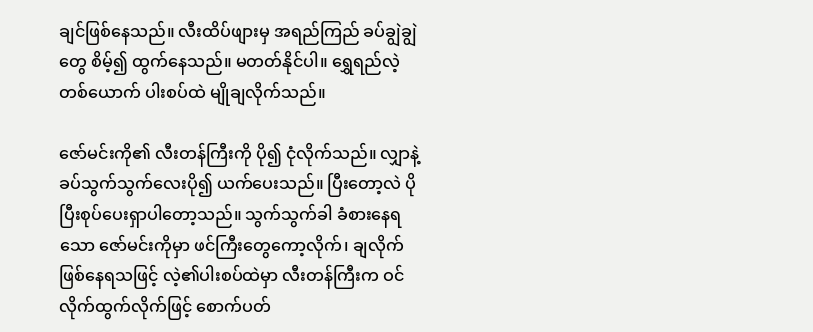ချင်ဖြစ်နေသည်။ လီးထိပ်ဖျားမှ အရည်ကြည် ခပ်ချွဲချွဲတွေ စိမ့်၍ ထွက်နေသည်။ မတတ်နိုင်ပါ။ ရွှေရည်လဲ့တစ်ယောက် ပါးစပ်ထဲ မျိုချလိုက်သည်။

ဇော်မင်းကို၏ လီးတန်ကြီးကို ပို၍ ငုံလိုက်သည်။ လျှာနဲ့ ခပ်သွက်သွက်လေးပို၍ ယက်ပေးသည်။ ပြီးတော့လဲ ပိုပြီးစုပ်ပေးရှာပါတော့သည်။ သွက်သွက်ခါ ခံစားနေရသော ဇော်မင်းကိုမှာ ဖင်ကြီးတွေကော့လိုက်၊ ချလိုက်ဖြစ်နေရသဖြင့် လဲ့၏ပါးစပ်ထဲမှာ လီးတန်ကြီးက ဝင်လိုက်ထွက်လိုက်ဖြင့် စောက်ပတ်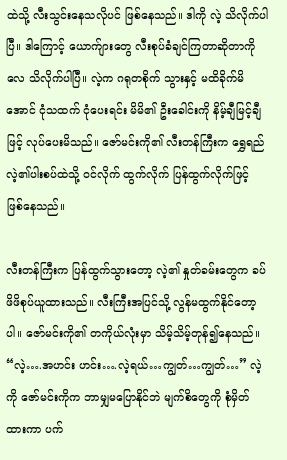ထဲသို့ လီးသွင်းနေသလိုပင် ဖြစ်နေသည်။ ဒါကို လဲ့ သိလိုက်ပါပြီ။ ဒါကြောင့် ယောက်ျားတွေ လီးစုပ်ခံချင်ကြတာဆိုတာကိုလေ သိလိုက်ပါပြီ။ လဲ့က ဂရုတစိုက် သွားနှင့် မထိခိုက်မိအောင် ငုံသထက် ငုံပေးရင်း မိမိ၏ ဦးခေါင်းကို နိမ့်ချီမြင့်ချီဖြင့် လုပ်ပေးမိသည်။ ဇော်မင်းကို၏ လီးတန်ကြီးက ရွှေရည်လဲ့၏ပါးစပ်ထဲသို့ ဝင်လိုက် ထွက်လိုက် ပြန်ထွက်လိုက်ဖြင့် ဖြစ်နေသည်။

လီးတန်ကြီးက ပြန်ထွက်သွားတော့ လဲ့၏ နှုတ်ခမ်းတွေက ခပ်ဖိဖိစုပ်ယူထားသည်။ လီးကြီးအပြင်သို့ လွန်မထွက်နိုင်တော့ပါ။ ဇော်မင်းကို၏ တကိုယ်လုံးမှာ သိမ့်သိမ့်တုန်၍နေသည်။ “လဲ့….အဟင်း ဟင်း….လဲ့ရယ်…ကျွတ်…ကျွတ်…” လဲ့ကို ဇော်မင်းကိုက ဘာမျှမပြောနိုင်ဘဲ မျက်စိတွေကို စုံမှိတ်ထားကာ ပက်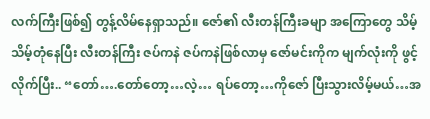လက်ကြီးဖြစ်၍ တွန့်လိမ်နေရှာသည်။ ဇော်၏ လီးတန်ကြီးခမျာ အကြောတွေ သိမ့်သိမ့်တုံနေပြီး လီးတန်ကြီး ဇပ်ကနဲ ဇပ်ကနဲဖြစ်လာမှ ဇော်မင်းကိုက မျက်လုံးကို ဖွင့်လိုက်ပြီး.. “တော်….တော်တော့…လဲ့… ရပ်တော့…ကိုဇော် ပြီးသွားလိမ့်မယ်…အ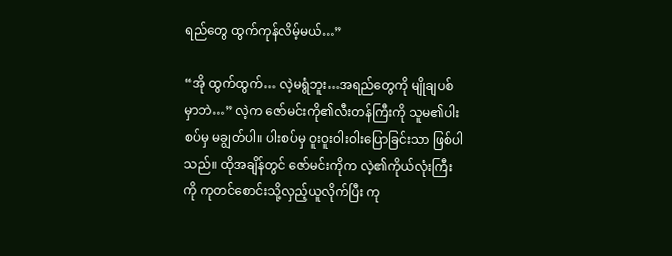ရည်တွေ ထွက်ကုန်လိမ့်မယ်…”

“အို ထွက်ထွက်… လဲ့မရွံဘူး…အရည်တွေကို မျိုချပစ်မှာဘဲ…” လဲ့က ဇော်မင်းကို၏လီးတန်ကြီးကို သူမ၏ပါးစပ်မှ မချွတ်ပါ။ ပါးစပ်မှ ဝူးဝူးဝါးဝါးပြောခြင်းသာ ဖြစ်ပါသည်။ ထိုအချိန်တွင် ဇော်မင်းကိုက လဲ့၏ကိုယ်လုံးကြီးကို ကုတင်စောင်းသို့လှည့်ယူလိုက်ပြီး ကု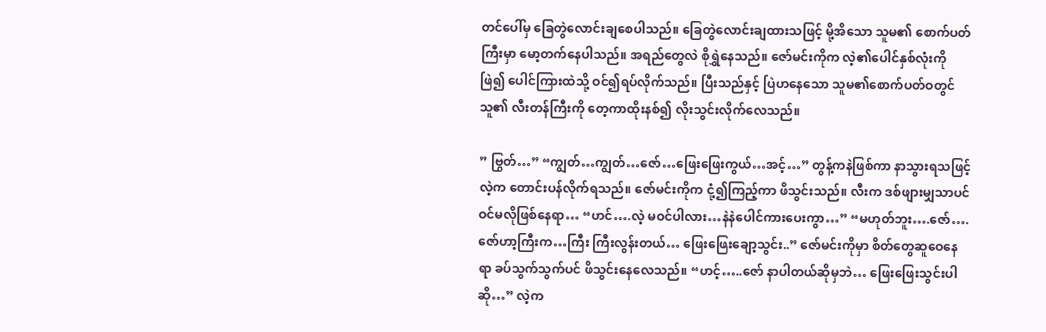တင်ပေါ်မှ ခြေတွဲလောင်းချစေပါသည်။ ခြေတွဲလောင်းချထားသဖြင့် မို့အိသော သူမ၏ စောက်ပတ်ကြီးမှာ မော့တက်နေပါသည်။ အရည်တွေလဲ စိုရွှဲနေသည်။ ဇော်မင်းကိုက လဲ့၏ပေါင်နှစ်လုံးကို ဖြဲ၍ ပေါင်ကြားထဲသို့ ဝင်၍ရပ်လိုက်သည်။ ပြီးသည်နှင့် ပြဲဟနေသော သူမ၏စောက်ပတ်ဝတွင် သူ၏ လီးတန်ကြီးကို တေ့ကာထိုးနစ်၍ လိုးသွင်းလိုက်လေသည်။

” ဗြွတ်…” “ကျွတ်…ကျွတ်…ဇော်…ဖြေးဖြေးကွယ်…အင့်…” တွန့်ကနဲဖြစ်ကာ နာသွားရသဖြင့် လဲ့က တောင်းပန်လိုက်ရသည်။ ဇော်မင်းကိုက ငုံ့၍ကြည့်ကာ ဖိသွင်းသည်။ လီးက ဒစ်ဖျားမျှသာပင် ဝင်မလိုဖြစ်နေရာ… “ဟင်….လဲ့ မဝင်ပါလား…နဲနဲပေါင်ကားပေးကွာ…” “မဟုတ်ဘူး….ဇော်….ဇော်ဟာ့ကြီးက…ကြီး ကြီးလွန်းတယ်… ဖြေးဖြေးချော့သွင်း..” ဇော်မင်းကိုမှာ စိတ်တွေဆူဝေနေရာ ခပ်သွက်သွက်ပင် ဖိသွင်းနေလေသည်။ “ဟင့်…..ဇော် နာပါတယ်ဆိုမှဘဲ… ဖြေးဖြေးသွင်းပါဆို…” လဲ့က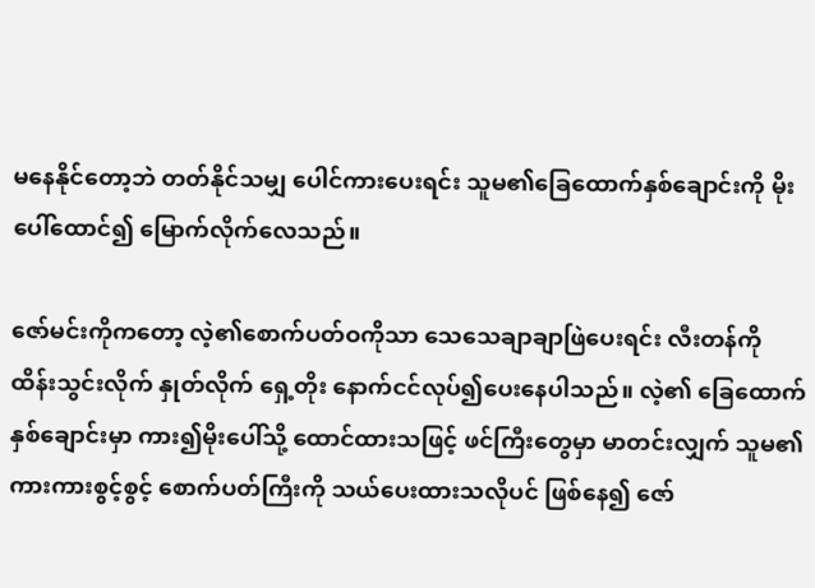မနေနိုင်တော့ဘဲ တတ်နိုင်သမျှ ပေါင်ကားပေးရင်း သူမ၏ခြေထောက်နှစ်ချောင်းကို မိုးပေါ်ထောင်၍ မြောက်လိုက်လေသည်။

ဇော်မင်းကိုကတော့ လဲ့၏စောက်ပတ်ဝကိုသာ သေသေချာချာဖြဲပေးရင်း လီးတန်ကို ထိန်းသွင်းလိုက် နှုတ်လိုက် ရှေ့တိုး နောက်ငင်လုပ်၍ပေးနေပါသည်။ လဲ့၏ ခြေထောက်နှစ်ချောင်းမှာ ကား၍မိုးပေါ်သို့ ထောင်ထားသဖြင့် ဖင်ကြီးတွေမှာ မာတင်းလျှက် သူမ၏ ကားကားစွင့်စွင့် စောက်ပတ်ကြီးကို သယ်ပေးထားသလိုပင် ဖြစ်နေ၍ ဇော်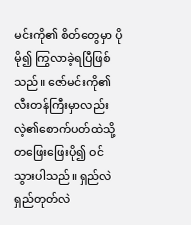မင်းကို၏ စိတ်တွေမှာ ပိုမို၍ ကြွလာခဲ့ရပြီဖြစ်သည်။ ဇော်မင်းကို၏ လီးတန်ကြီးမှာလည်း လဲ့၏စောက်ပတ်ထဲသို့ တဖြေးဖြေးပို၍ ဝင်သွားပါသည်။ ရှည်လဲရှည်တုတ်လဲ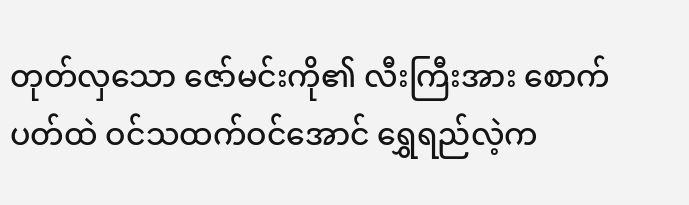တုတ်လှသော ဇော်မင်းကို၏ လီးကြီးအား စောက်ပတ်ထဲ ဝင်သထက်ဝင်အောင် ရွှေရည်လဲ့က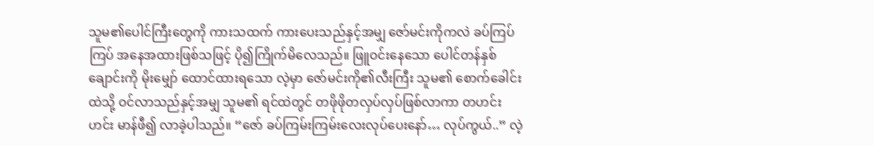သူမ၏ပေါင်ကြီးတွေကို ကားသထက် ကားပေးသည်နှင့်အမျှ ဇော်မင်းကိုကလဲ ခပ်ကြပ်ကြပ် အနေအထားဖြစ်သဖြင့် ပို၍ကြိုက်မိလေသည်။ ဖြူဝင်းနေသော ပေါင်တန်နှစ်ချောင်းကို မိုးမျှော် ထောင်ထားရသော လဲ့မှာ ဇော်မင်းကို၏လီးကြီး သူမ၏ စောက်ခေါင်းထဲသို့ ဝင်လာသည်နှင့်အမျှ သူမ၏ ရင်ထဲတွင် တဖိုဖိုတလှပ်လှပ်ဖြစ်လာကာ တဟင်းဟင်း မာန်ဖီ၍ လာခဲ့ပါသည်။ “ဇော် ခပ်ကြမ်းကြမ်းလေးလုပ်ပေးနော်… လုပ်ကွယ်..” လဲ့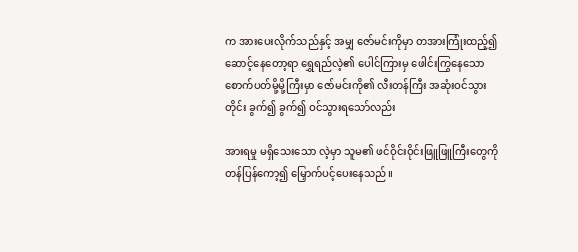က အားပေးလိုက်သည်နှင့် အမျှ ဇော်မင်းကိုမှာ တအားကြုံးထည့်၍ ဆောင့်နေတော့ရာ ရွှေရည်လဲ့၏ ပေါင်ကြားမှ ဖေါင်းကြွနေသော စောက်ပတ်မို့မို့ကြီးမှာ ဇော်မင်းကို၏ လီးတန်ကြီး အဆုံးဝင်သွားတိုင်း ခွက်၍ ခွက်၍ ဝင်သွားရသော်လည်း

အားရမှု မရှိသေးသော လဲ့မှာ သူမ၏ ဖင်ဝိုင်းဝိုင်းဖြူဖြူကြီးတွေကို တန်ပြန်ကော့၍ မြှောက်ပင့်ပေးနေသည်။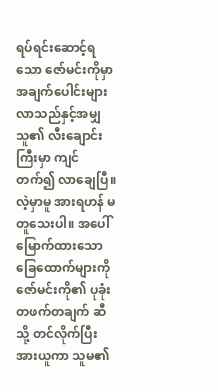ရပ်ရင်းဆောင့်ရသော ဇော်မင်းကိုမှာ အချက်ပေါင်းများလာသည်နှင့်အမျှ သူ၏ လီးချောင်းကြီးမှာ ကျင်တက်၍ လာချေပြီ။ လဲ့မှာမူ အားရဟန် မတူသေးပါ။ အပေါ်မြောက်ထားသော ခြေထောက်များကို ဇော်မင်းကို၏ ပုခုံးတဖက်တချက် ဆီသို့ တင်လိုက်ပြီး အားယူကာ သူမ၏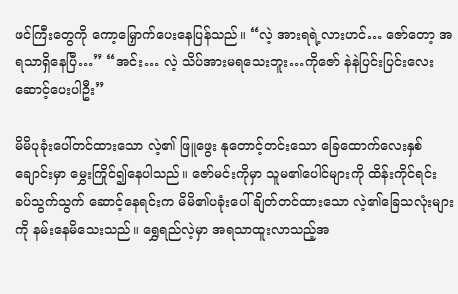ဖင်ကြီးတွေကို ကော့မြှောက်ပေးနေပြန်သည်။ “လဲ့ အားရရဲ့လားဟင်… ဇော်တော့ အရသာရှိနေပြီ…” “အင်း… လဲ့ သိပ်အားမရသေးဘူး…ကိုဇော် နဲနဲပြင်းပြင်းလေး ဆောင့်ပေးပါဦး”

မိမိပုခုံးပေါ်တင်ထားသော လဲ့၏ ဖြူဖွေး နုတောင့်တင်းသော ခြေထောက်လေးနှစ်ချောင်းမှာ မွှေးကြိုင်၍နေပါသည်။ ဇော်မင်းကိုမှာ သူမ၏ပေါင်များကို ထိန်းကိုင်ရင်း ခပ်သွက်သွက် ဆောင့်နေရင်းက မိမိ၏ပခုံးပေါ်ချိတ်တင်ထားသော လဲ့၏ခြေသလုံးများကို နမ်းနေမိသေးသည်။ ရွှေရည်လဲ့မှာ အရသာထူးလာသည့်အ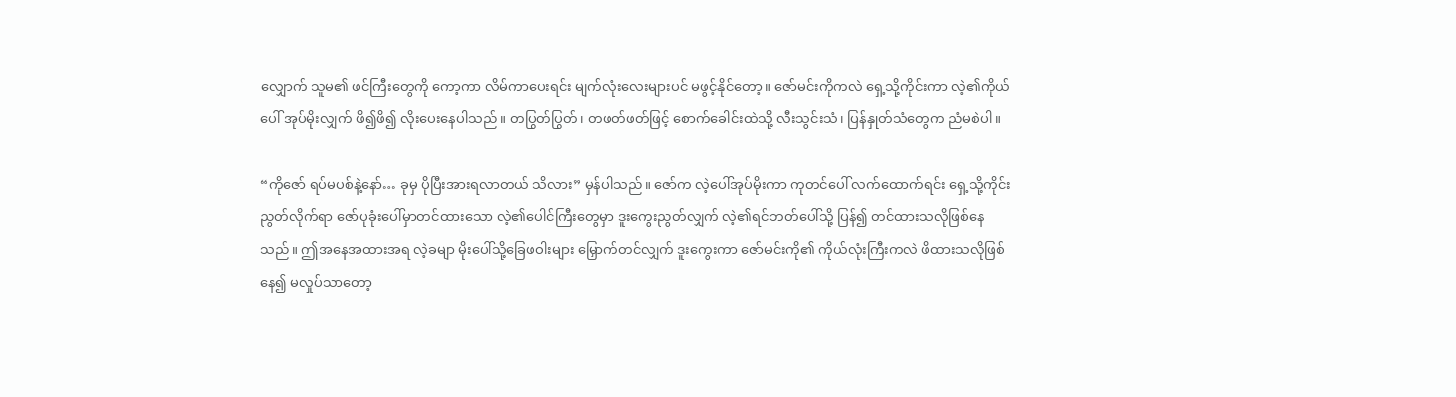လျှောက် သူမ၏ ဖင်ကြီးတွေကို ကော့ကာ လိမ်ကာပေးရင်း မျက်လုံးလေးများပင် မဖွင့်နိုင်တော့။ ဇော်မင်းကိုကလဲ ရှေ့သို့ကိုင်းကာ လဲ့၏ကိုယ်ပေါ် အုပ်မိုးလျှက် ဖိ၍ဖိ၍ လိုးပေးနေပါသည်။ တပြွတ်ပြွတ်၊ တဖတ်ဖတ်ဖြင့် စောက်ခေါင်းထဲသို့ လီးသွင်းသံ၊ ပြန်နှုတ်သံတွေက ညံမစဲပါ။

“ကိုဇော် ရပ်မပစ်နဲ့နော်… ခုမှ ပိုပြီးအားရလာတယ် သိလား” မှန်ပါသည်။ ဇော်က လဲ့ပေါ်အုပ်မိုးကာ ကုတင်ပေါ် လက်ထောက်ရင်း ရှေ့သို့ကိုင်းညွတ်လိုက်ရာ ဇော်ပုခုံးပေါ်မှာတင်ထားသော လဲ့၏ပေါင်ကြီးတွေမှာ ဒူးကွေးညွတ်လျှက် လဲ့၏ရင်ဘတ်ပေါ်သို့ ပြန်၍ တင်ထားသလိုဖြစ်နေသည်။ ဤအနေအထားအရ လဲ့ခမျာ မိုးပေါ်သို့ခြေဖဝါးများ မြှောက်တင်လျှက် ဒူးကွေးကာ ဇော်မင်းကို၏ ကိုယ်လုံးကြီးကလဲ ဖိထားသလိုဖြစ်နေ၍ မလှုပ်သာတော့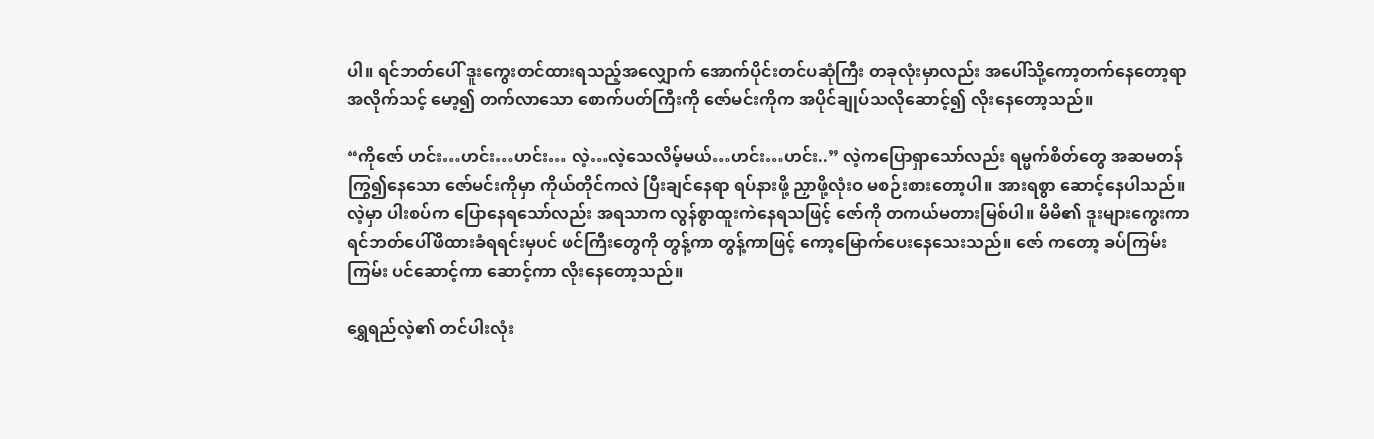ပါ။ ရင်ဘတ်ပေါ် ဒူးကွေးတင်ထားရသည့်အလျှောက် အောက်ပိုင်းတင်ပဆုံကြီး တခုလုံးမှာလည်း အပေါ်သို့ကော့တက်နေတော့ရာ အလိုက်သင့် မော့၍ တက်လာသော စောက်ပတ်ကြီးကို ဇော်မင်းကိုက အပိုင်ချုပ်သလိုဆောင့်၍ လိုးနေတော့သည်။

“ကိုဇော် ဟင်း…ဟင်း…ဟင်း… လဲ့…လဲ့သေလိမ့်မယ်…ဟင်း…ဟင်း..” လဲ့ကပြောရှာသော်လည်း ရမ္မက်စိတ်တွေ အဆမတန် ကြွ၍နေသော ဇော်မင်းကိုမှာ ကိုယ်တိုင်ကလဲ ပြီးချင်နေရာ ရပ်နားဖို့ ညှာဖို့လုံးဝ မစဉ်းစားတော့ပါ။ အားရစွာ ဆောင့်နေပါသည်။ လဲ့မှာ ပါးစပ်က ပြောနေရသော်လည်း အရသာက လွန်စွာထူးကဲနေရသဖြင့် ဇော်ကို တကယ်မတားမြစ်ပါ။ မိမိ၏ ဒူးများကွေးကာ ရင်ဘတ်ပေါ်ဖိထားခံရရင်းမှပင် ဖင်ကြီးတွေကို တွန့်ကာ တွန့်ကာဖြင့် ကော့မြောက်ပေးနေသေးသည်။ ဇော် ကတော့ ခပ်ကြမ်းကြမ်း ပင်ဆောင့်ကာ ဆောင့်ကာ လိုးနေတော့သည်။

ရွှေရည်လဲ့၏ တင်ပါးလုံး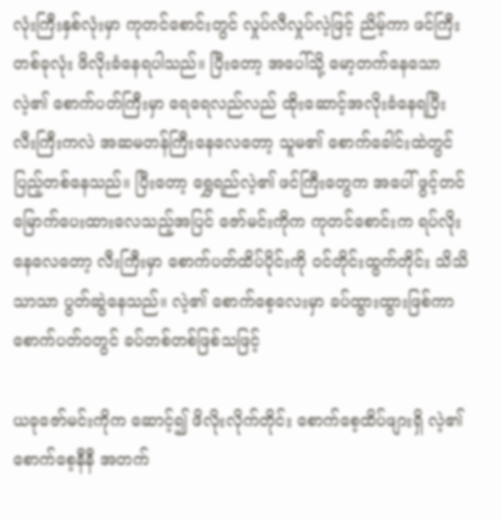လုံးကြီးနှစ်လုံးမှာ ကုတင်စောင်းတွင် လှုပ်လီလှုပ်လဲ့ဖြင့် ညိမ့်ကာ ဖင်ကြီးတစ်ခုလုံး ဖိလိုးခံနေရပါသည်။ ပြီးတော့ အပေါ်သို့ မော့တက်နေသော လဲ့၏ စောက်ပတ်ကြီးမှာ ရေရေလည်လည် ထိုးဆောင့်အလိုးခံနေရပြီး လီးကြီးကလဲ အဆမတန်ကြီးနေလေတော့ သူမ၏ စောက်ခေါင်းထဲတွင် ပြည့်တစ်နေသည်။ ပြီးတော့ ရွှေရည်လဲ့၏ ဖင်ကြီးတွေက အပေါ် ဖွင့်တင်မြောက်ပေးထားလေသည့်အပြင် ဇော်မင်းကိုက ကုတင်စောင်းက ရပ်လိုးနေလေတော့ လီးကြီးမှာ စောက်ပတ်ထိပ်ပိုင်းကို ဝင်တိုင်းထွက်တိုင်း သိသိသာသာ ပွတ်ဆွဲနေသည်။ လဲ့၏ စောက်စေ့လေးမှာ ခပ်ထွားထွားဖြစ်ကာ စောက်ပတ်ဝတွင် ခပ်တစ်တစ်ဖြစ်သဖြင့်

ယခုဇော်မင်းကိုက ဆောင့်၍ ဖိလိုးလိုက်တိုင်း စောက်စေ့ထိပ်ဖျားရှိ လဲ့၏ စောက်စေ့နီနီ အတက်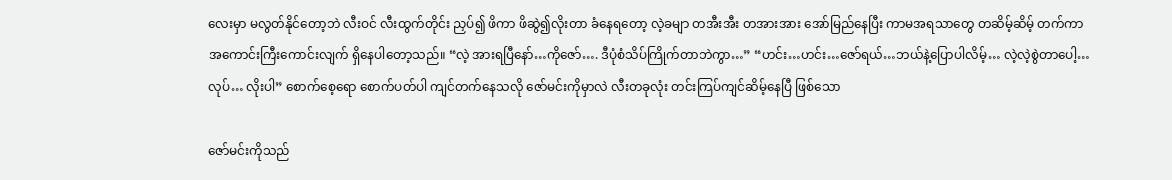လေးမှာ မလွတ်နိုင်တော့ဘဲ လီးဝင် လီးထွက်တိုင်း ညှပ်၍ ဖိကာ ဖိဆွဲ၍လိုးတာ ခံနေရတော့ လဲ့ခမျာ တအီးအီး တအားအား အော်မြည်နေပြီး ကာမအရသာတွေ တဆိမ့်ဆိမ့် တက်ကာ အကောင်းကြီးကောင်းလျက် ရှိနေပါတော့သည်။ “လဲ့ အားရပြီနော်…ကိုဇော်…. ဒီပုံစံသိပ်ကြိုက်တာဘဲကွာ…” “ဟင်း…ဟင်း…ဇော်ရယ်…ဘယ်နဲ့ပြောပါလိမ့်… လဲ့လဲ့စွဲတာပေါ့…လုပ်… လိုးပါ” စောက်စေ့ရော စောက်ပတ်ပါ ကျင်တက်နေသလို ဇော်မင်းကိုမှာလဲ လီးတခုလုံး တင်းကြပ်ကျင်ဆိမ့်နေပြီ ဖြစ်သော

ဇော်မင်းကိုသည်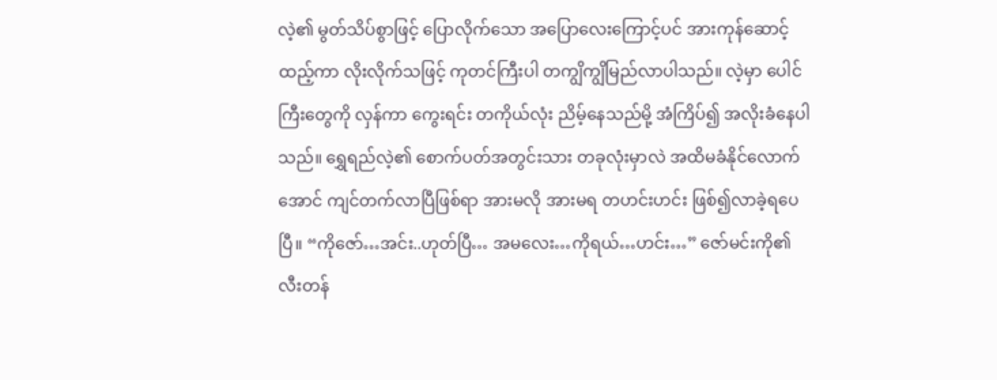လဲ့၏ မွတ်သိပ်စွာဖြင့် ပြောလိုက်သော အပြောလေးကြောင့်ပင် အားကုန်ဆောင့်ထည့်ကာ လိုးလိုက်သဖြင့် ကုတင်ကြီးပါ တကျွိကျွိမြည်လာပါသည်။ လဲ့မှာ ပေါင်ကြီးတွေကို လှန်ကာ ကွေးရင်း တကိုယ်လုံး ညိမ့်နေသည်မို့ အံကြိပ်၍ အလိုးခံနေပါသည်။ ရွှေရည်လဲ့၏ စောက်ပတ်အတွင်းသား တခုလုံးမှာလဲ အထိမခံနိုင်လောက်အောင် ကျင်တက်လာပြီဖြစ်ရာ အားမလို အားမရ တဟင်းဟင်း ဖြစ်၍လာခဲ့ရပေပြီ။ “ကိုဇော်…အင်း..ဟုတ်ပြီ… အမလေး…ကိုရယ်…ဟင်း…” ဇော်မင်းကို၏ လီးတန်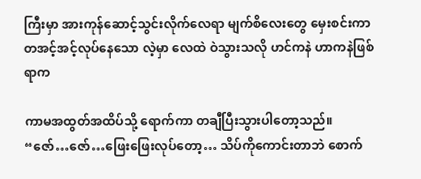ကြီးမှာ အားကုန်ဆောင့်သွင်းလိုက်လေရာ မျက်စိလေးတွေ မှေးစင်းကာ တအင့်အင့်လုပ်နေသော လဲ့မှာ လေထဲ ဝဲသွားသလို ဟင်ကနဲ ဟာကနဲဖြစ်ရာက

ကာမအထွတ်အထိပ်သို့ ရောက်ကာ တချီပြီးသွားပါတော့သည်။ “ဇော်…ဇော်…ဖြေးဖြေးလုပ်တော့… သိပ်ကိုကောင်းတာဘဲ စောက်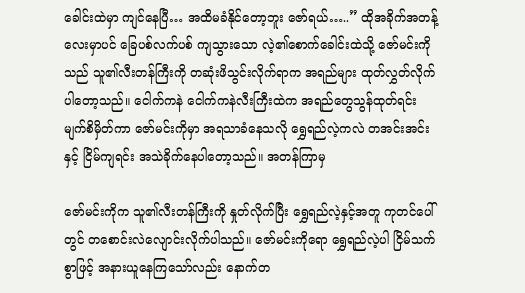ခေါင်းထဲမှာ ကျင်နေပြီ… အထိမခံနိုင်တော့ဘူး ဇော်ရယ်…..” ထိုအခိုက်အတန့်လေးမှာပင် ခြေပစ်လက်ပစ် ကျသွားသော လဲ့၏စောက်ခေါင်းထဲသို့ ဇော်မင်းကိုသည် သူ၏လီးတန်ကြီးကို တဆုံးဖိသွင်းလိုက်ရာက အရည်များ ထုတ်လွှတ်လိုက်ပါတော့သည်။ ငေါက်ကနဲ ငေါက်ကနဲလီးကြီးထဲက အရည်တွေသွန်ထုတ်ရင်း မျက်စိမှိတ်ကာ ဇော်မင်းကိုမှာ အရသာခံနေသလို ရွှေရည်လဲ့ကလဲ တအင်းအင်းနှင့် ငြိမ်ကျရင်း အသဲခိုက်နေပါတော့သည်။ အတန်ကြာမှ

ဇော်မင်းကိုက သူ၏လီးတန်ကြီးကို နှုတ်လိုက်ပြီး ရွှေရည်လဲ့နှင့်အတူ ကုတင်ပေါ်တွင် တစောင်းလဲလျောင်းလိုက်ပါသည်။ ဇော်မင်းကိုရော ရွှေရည်လဲ့ပါ ငြိမ်သက်စွာဖြင့် အနားယူနေကြသော်လည်း နောက်တ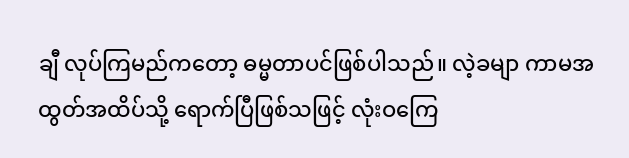ချီ လုပ်ကြမည်ကတော့ ဓမ္မတာပင်ဖြစ်ပါသည်။ လဲ့ခမျာ ကာမအထွတ်အထိပ်သို့ ရောက်ပြီဖြစ်သဖြင့် လုံးဝကြေ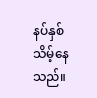နပ်နှစ်သိမ့်နေသည်။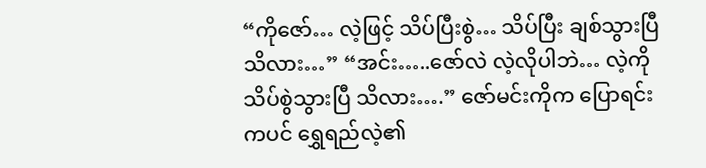“ကိုဇော်… လဲ့ဖြင့် သိပ်ပြီးစွဲ… သိပ်ပြီး ချစ်သွားပြီသိလား…” “အင်း…..ဇော်လဲ လဲ့လိုပါဘဲ… လဲ့ကို သိပ်စွဲသွားပြီ သိလား….” ဇော်မင်းကိုက ပြောရင်းကပင် ရွှေရည်လဲ့၏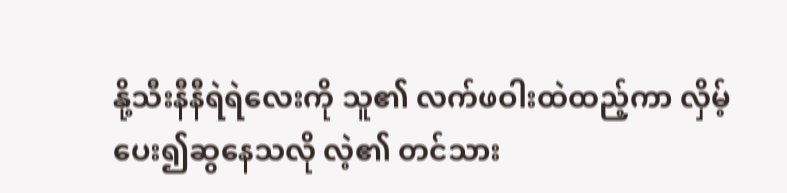နို့သီးနီနီရဲရဲလေးကို သူ၏ လက်ဖဝါးထဲထည့်ကာ လှိမ့်ပေး၍ဆွနေသလို လဲ့၏ တင်သား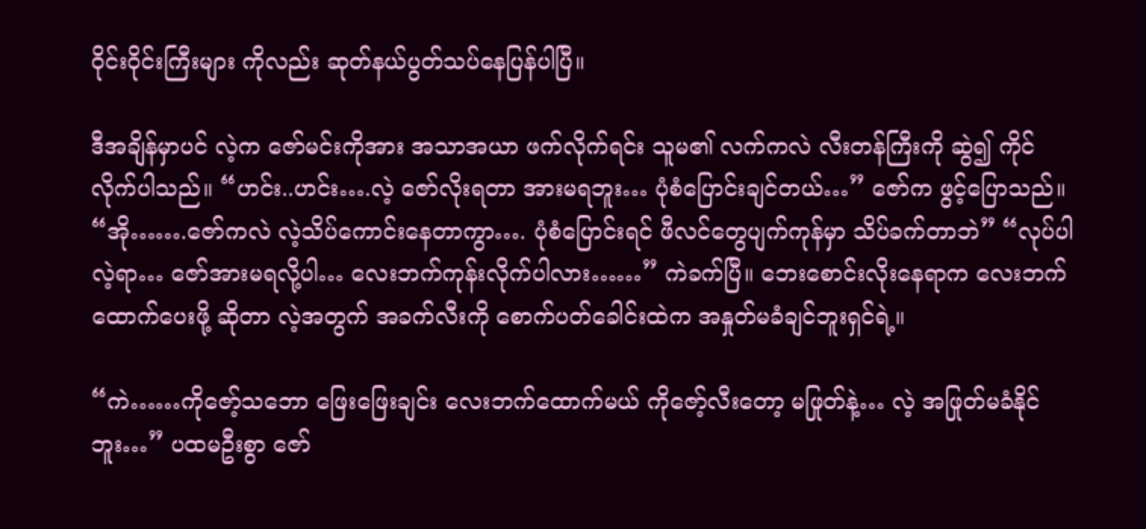ဝိုင်းဝိုင်းကြီးများ ကိုလည်း ဆုတ်နယ်ပွတ်သပ်နေပြန်ပါပြီ။

ဒီအချိန်မှာပင် လဲ့က ဇော်မင်းကိုအား အသာအယာ ဖက်လိုက်ရင်း သူမ၏ လက်ကလဲ လီးတန်ကြီးကို ဆွဲ၍ ကိုင်လိုက်ပါသည်။ “ဟင်း..ဟင်း….လဲ့ ဇော်လိုးရတာ အားမရဘူး… ပုံစံပြောင်းချင်တယ်…” ဇော်က ဖွင့်ပြောသည်။ “အို…….ဇော်ကလဲ လဲ့သိပ်ကောင်းနေတာကွာ…. ပုံစံပြောင်းရင် ဖီလင်တွေပျက်ကုန်မှာ သိပ်ခက်တာဘဲ” “လုပ်ပါ လဲ့ရာ… ဇော်အားမရလို့ပါ… လေးဘက်ကုန်းလိုက်ပါလား……” ကဲခက်ပြီ။ ဘေးစောင်းလိုးနေရာက လေးဘက်ထောက်ပေးဖို့ ဆိုတာ လဲ့အတွက် အခက်လီးကို စောက်ပတ်ခေါင်းထဲက အနှုတ်မခံချင်ဘူးရှင်ရဲ့။

“ကဲ……ကိုဇော့်သဘော ဖြေးဖြေးချင်း လေးဘက်ထောက်မယ် ကိုဇော့်လီးတော့ မဖြုတ်နဲ့… လဲ့ အဖြုတ်မခံနိုင်ဘူး…” ပထမဦးစွာ ဇော်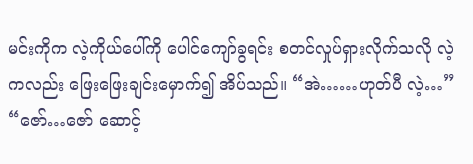မင်းကိုက လဲ့ကိုယ်ပေါ်ကို ပေါင်ကျော်ခွရင်း စတင်လှုပ်ရှားလိုက်သလို လဲ့ကလည်း ဖြေးဖြေးချင်းမှောက်၍ အိပ်သည်။ “အဲ……ဟုတ်ပီ လဲ့…” “ဇော်…ဇော် ဆောင့်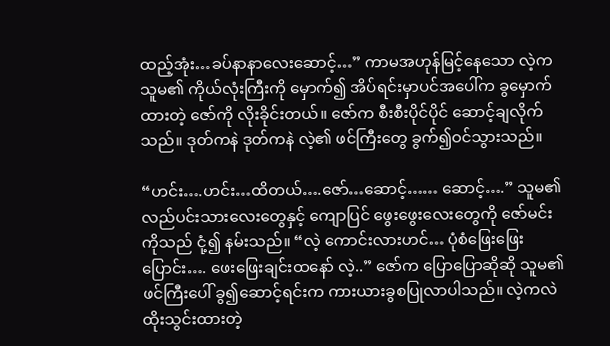ထည့်အုံး…ခပ်နာနာလေးဆောင့်…” ကာမအဟုန်မြင့်နေသော လဲ့က သူမ၏ ကိုယ်လုံးကြီးကို မှောက်၍ အိပ်ရင်းမှာပင်အပေါ်က ခွမှောက်ထားတဲ့ ဇော်ကို လိုးခိုင်းတယ်။ ဇော်က စီးစီးပိုင်ပိုင် ဆောင့်ချလိုက်သည်။ ဒုတ်ကနဲ ဒုတ်ကနဲ လဲ့၏ ဖင်ကြီးတွေ ခွက်၍ဝင်သွားသည်။

“ဟင်း….ဟင်း…ထိတယ်….ဇော်…ဆောင့်…… ဆောင့်….” သူမ၏ လည်ပင်းသားလေးတွေနှင့် ကျောပြင် ဖွေးဖွေးလေးတွေကို ဇော်မင်းကိုသည် ငုံ့၍ နမ်းသည်။ “လဲ့ ကောင်းလားဟင်… ပုံစံဖြေးဖြေးပြောင်း…. ဖေးဖြေးချင်းထနော် လဲ့..” ဇော်က ပြောပြောဆိုဆို သူမ၏ဖင်ကြီးပေါ် ခွ၍ဆောင့်ရင်းက ကားယားခွစပြုလာပါသည်။ လဲ့ကလဲ ထိုးသွင်းထားတဲ့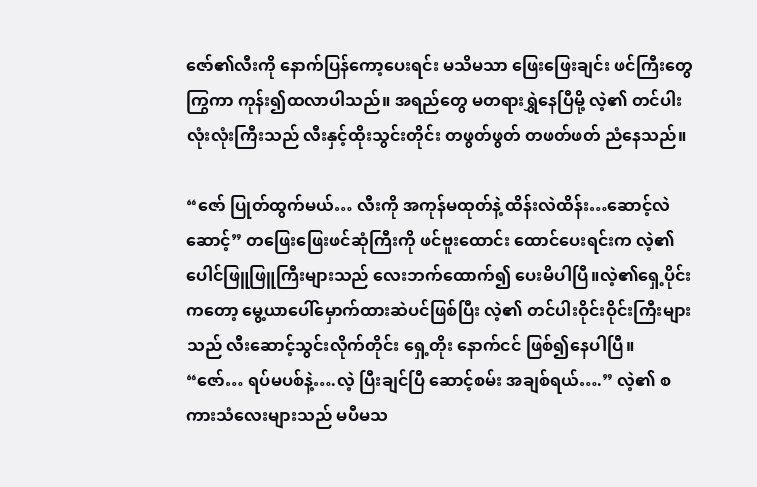ဇော်၏လီးကို နောက်ပြန်ကော့ပေးရင်း မသိမသာ ဖြေးဖြေးချင်း ဖင်ကြီးတွေ ကြွကာ ကုန်း၍ထလာပါသည်။ အရည်တွေ မတရားရွှဲနေပြီမို့ လဲ့၏ တင်ပါးလုံးလုံးကြီးသည် လီးနှင့်ထိုးသွင်းတိုင်း တဖွတ်ဖွတ် တဖတ်ဖတ် ညံနေသည်။

“ဇော် ပြုတ်ထွက်မယ်… လီးကို အကုန်မထုတ်နဲ့ ထိန်းလဲထိန်း…ဆောင့်လဲဆောင့်” တဖြေးဖြေးဖင်ဆုံကြီးကို ဖင်ဗူးထောင်း ထောင်ပေးရင်းက လဲ့၏ ပေါင်ဖြူဖြူကြီးများသည် လေးဘက်ထောက်၍ ပေးမိပါပြီ။လဲ့၏ရှေ့ပိုင်းကတော့ မွေ့ယာပေါ်မှောက်ထားဆဲပင်ဖြစ်ပြီး လဲ့၏ တင်ပါးဝိုင်းဝိုင်းကြီးများသည် လီးဆောင့်သွင်းလိုက်တိုင်း ရှေ့တိုး နောက်ငင် ဖြစ်၍နေပါပြီ။ “ဇော်… ရပ်မပစ်နဲ့….လဲ့ ပြီးချင်ပြီ ဆောင့်စမ်း အချစ်ရယ်….” လဲ့၏ စကားသံလေးများသည် မပီမသ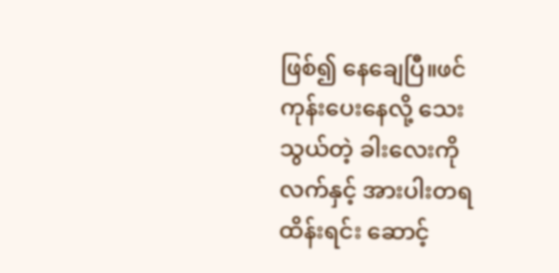ဖြစ်၍ နေချေပြီ။ဖင်ကုန်းပေးနေလို့ သေးသွယ်တဲ့ ခါးလေးကို လက်နှင့် အားပါးတရ ထိန်းရင်း ဆောင့်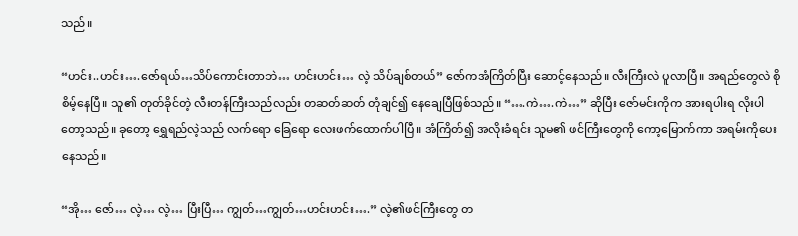သည်။

“ဟင်း..ဟင်း….ဇော်ရယ်…သိပ်ကောင်းတာဘဲ… ဟင်းဟင်း… လဲ့ သိပ်ချစ်တယ်” ဇော်ကအံကြိတ်ပြီး ဆောင့်နေသည်။ လီးကြီးလဲ ပူလာပြီ။ အရည်တွေလဲ စိုစိမ့်နေပြီ။ သူ၏ တုတ်ခိုင်တဲ့ လီးတန်ကြီးသည်လည်း တဆတ်ဆတ် တုံချင်၍ နေချေပြီဖြစ်သည်။ “….ကဲ….ကဲ…” ဆိုပြီး ဇော်မင်းကိုက အားရပါးရ လိုးပါတော့သည်။ ခုတော့ ရွှေရည်လဲ့သည် လက်ရော ခြေရော လေးဖက်ထောက်ပါပြီ။ အံကြိတ်၍ အလိုးခံရင်း သူမ၏ ဖင်ကြီးတွေကို ကော့မြောက်ကာ အရမ်းကိုပေးနေသည်။

“အို… ဇော်… လဲ့… လဲ့… ပြီးပြီ… ကျွတ်…ကျွတ်…ဟင်းဟင်း….” လဲ့၏ဖင်ကြီးတွေ တ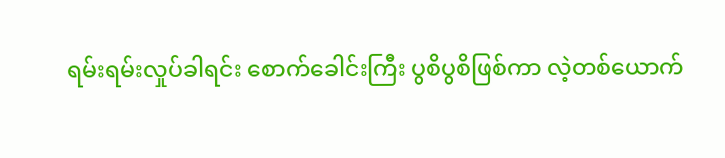ရမ်းရမ်းလှုပ်ခါရင်း စောက်ခေါင်းကြီး ပွစိပွစိဖြစ်ကာ လဲ့တစ်ယောက်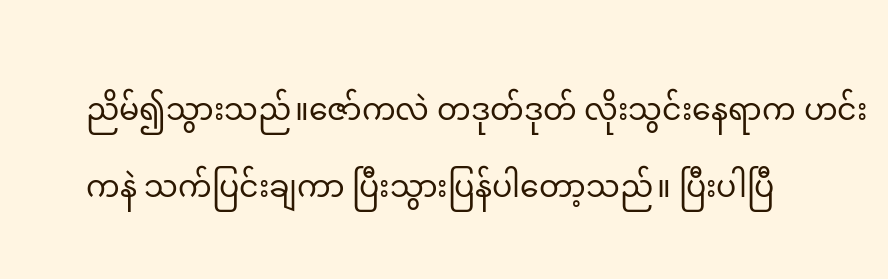ညိမ်၍သွားသည်။ဇော်ကလဲ တဒုတ်ဒုတ် လိုးသွင်းနေရာက ဟင်းကနဲ သက်ပြင်းချကာ ပြီးသွားပြန်ပါတော့သည်။ ပြီးပါပြီ